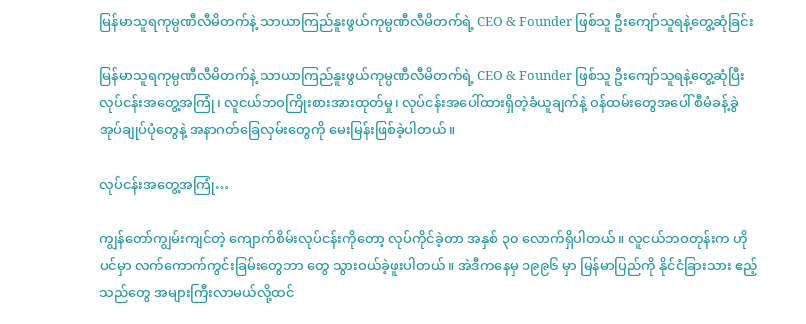မြန်မာသူရကုမ္ပဏီလီမိတက်နဲ့ သာယာကြည်နူးဖွယ်ကုမ္ပဏီလီမိတက်ရဲ့ CEO & Founder ဖြစ်သူ ဦးကျော်သူရနဲ့တွေ့ဆုံခြင်း

မြန်မာသူရကုမ္ပဏီလီမိတက်နဲ့ သာယာကြည်နူးဖွယ်ကုမ္ပဏီလီမိတက်ရဲ့ CEO & Founder ဖြစ်သူ ဦးကျော်သူရနဲ့တွေ့ဆုံပြီး လုပ်ငန်းအတွေ့အကြုံ၊ လူငယ်ဘဝကြိုးစားအားထုတ်မှု၊ လုပ်ငန်းအပေါ်ထားရှိတဲ့ခံယူချက်နဲ့ ဝန်ထမ်းတွေအပေါ် စီမံခန့်ခွဲအုပ်ချုပ်ပုံတွေနဲ့ အနာဂတ်ခြေလှမ်းတွေကို မေးမြန်းဖြစ်ခဲ့ပါတယ်။

လုပ်ငန်းအတွေ့အကြုံ…

ကျွန်တော်ကျွမ်းကျင်တဲ့ ကျောက်စိမ်းလုပ်ငန်းကိုတော့ လုပ်ကိုင်ခဲ့တာ အနှစ် ၃၀ လောက်ရှိပါတယ်။ လူငယ်ဘဝတုန်းက ဟိုပင်မှာ လက်ကောက်ကွင်းခြမ်းတွေဘာ တွေ သွားဝယ်ခဲ့ဖူးပါတယ်။ အဲဒီကနေမှ ၁၉၉၆ မှာ မြန်မာပြည်ကို နိုင်ငံခြားသား ဧည့်သည်တွေ အများကြီးလာမယ်လို့ထင်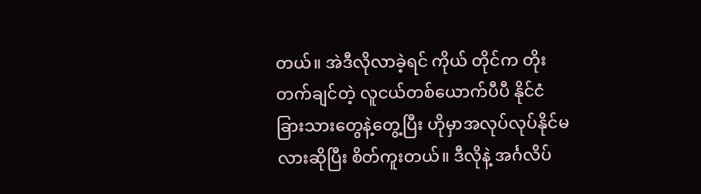တယ်။ အဲဒီလိုလာခဲ့ရင် ကိုယ် တိုင်က တိုးတက်ချင်တဲ့ လူငယ်တစ်ယောက်ပီပီ နိုင်ငံ ခြားသားတွေနဲ့တွေ့ပြီး ဟိုမှာအလုပ်လုပ်နိုင်မလားဆိုပြီး စိတ်ကူးတယ်။ ဒီလိုနဲ့ အင်္ဂလိပ်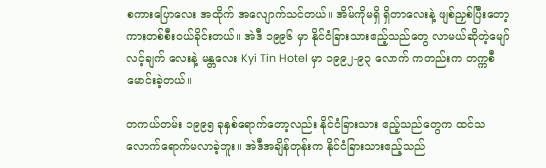စကားပြောလေး အထိုက် အလျောက်သင်တယ်။ အိမ်ကိုမရှိ ရှိတာလေးနဲ့ ဖျစ်ညှစ်ပြီးတော့ ကားတစ်စီးဝယ်ခိုင်းတယ်။ အဲဒီ ၁၉၉၆ မှာ နိုင်ငံခြားသားဧည့်သည်တွေ လာမယ်ဆိုတဲ့မျော်လင့်ချက် လေးနဲ့ မန္တလေး Kyi Tin Hotel မှာ ၁၉၉၂-၉၃ လောက် ကတည်းက တက္ကစီမောင်းခဲ့တယ်။

တကယ်တမ်း ၁၉၉၅ ခုနှစ်ရောက်တော့လည်း နိုင်ငံခြားသား ဧည့်သည်တွေက ထင်သလောက်ရောက်မလာခဲ့ဘူး။ အဲဒီအချိန်တုန်းက နိုင်ငံခြားသားဧည့်သည်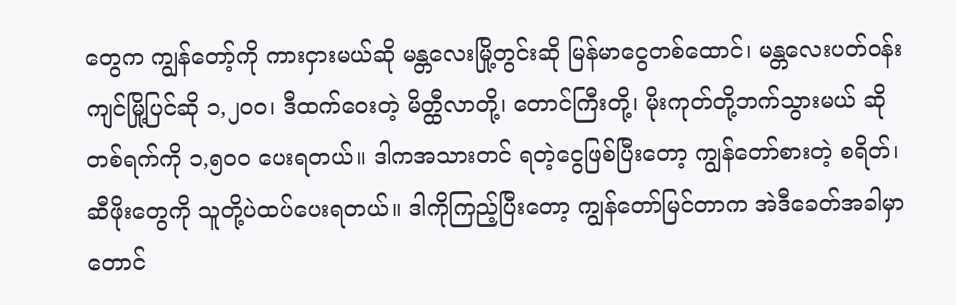တွေက ကျွန်တော့်ကို ကားငှားမယ်ဆို မန္တလေးမြို့တွင်းဆို မြန်မာငွေတစ်ထောင်၊ မန္တလေးပတ်ဝန်းကျင်မြို့ပြင်ဆို ၁,၂၀၀၊ ဒီထက်ဝေးတဲ့ မိတ္ထီလာတို့၊ တောင်ကြီးတို့၊ မိုးကုတ်တို့ဘက်သွားမယ် ဆို တစ်ရက်ကို ၁,၅၀၀ ပေးရတယ်။ ဒါကအသားတင် ရတဲ့ငွေဖြစ်ပြီးတော့ ကျွန်တော်စားတဲ့ စရိတ်၊ ဆီဖိုးတွေကို သူတို့ပဲထပ်ပေးရတယ်။ ဒါကိုကြည့်ပြီးတော့ ကျွန်တော်မြင်တာက အဲဒီခေတ်အခါမှာတောင်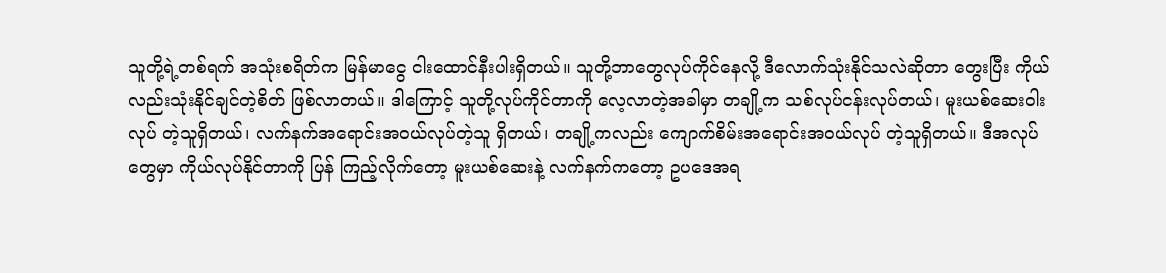သူတို့ရဲ့တစ်ရက် အသုံးစရိတ်က မြန်မာငွေ ငါးထောင်နီးပါးရှိတယ်။ သူတို့ဘာတွေလုပ်ကိုင်နေလို့ ဒီလောက်သုံးနိုင်သလဲဆိုတာ တွေးပြီး ကိုယ်လည်းသုံးနိုင်ချင်တဲ့စိတ် ဖြစ်လာတယ်။ ဒါကြောင့် သူတို့လုပ်ကိုင်တာကို လေ့လာတဲ့အခါမှာ တချို့က သစ်လုပ်ငန်းလုပ်တယ်၊ မူးယစ်ဆေးဝါးလုပ် တဲ့သူရှိတယ်၊ လက်နက်အရောင်းအဝယ်လုပ်တဲ့သူ ရှိတယ်၊ တချို့ကလည်း ကျောက်စိမ်းအရောင်းအဝယ်လုပ် တဲ့သူရှိတယ်။ ဒီအလုပ်တွေမှာ ကိုယ်လုပ်နိုင်တာကို ပြန် ကြည့်လိုက်တော့ မူးယစ်ဆေးနဲ့ လက်နက်ကတော့ ဥပဒေအရ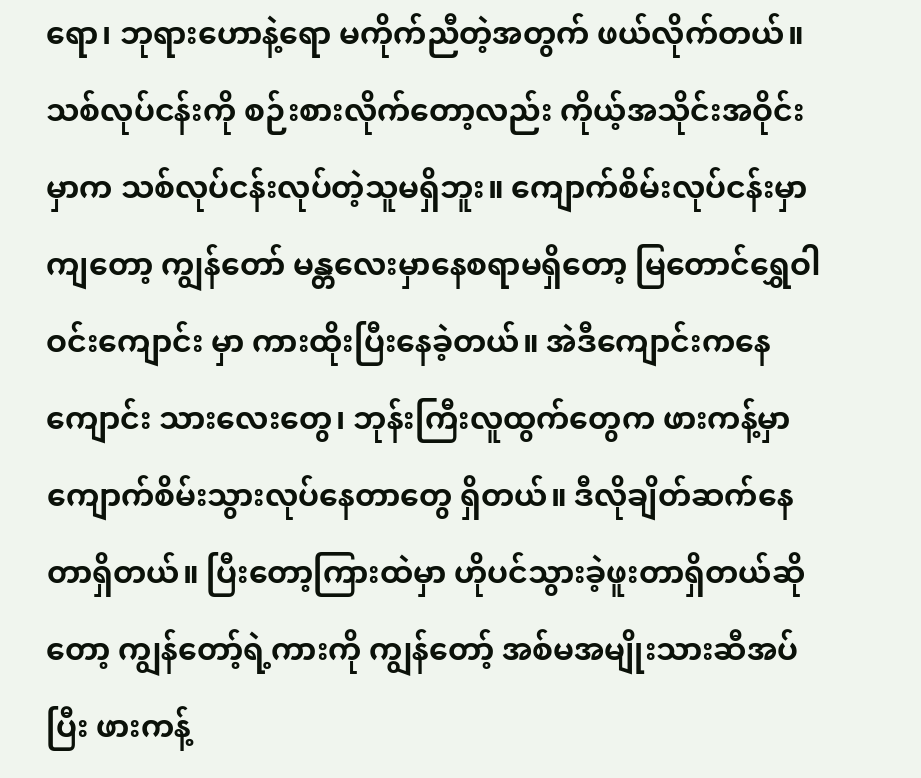ရော၊ ဘုရားဟောနဲ့ရော မကိုက်ညီတဲ့အတွက် ဖယ်လိုက်တယ်။ သစ်လုပ်ငန်းကို စဉ်းစားလိုက်တော့လည်း ကိုယ့်အသိုင်းအဝိုင်းမှာက သစ်လုပ်ငန်းလုပ်တဲ့သူမရှိဘူး။ ကျောက်စိမ်းလုပ်ငန်းမှာကျတော့ ကျွန်တော် မန္တလေးမှာနေစရာမရှိတော့ မြတောင်ရွှေဝါဝင်းကျောင်း မှာ ကားထိုးပြီးနေခဲ့တယ်။ အဲဒီကျောင်းကနေကျောင်း သားလေးတွေ၊ ဘုန်းကြီးလူထွက်တွေက ဖားကန့်မှာ ကျောက်စိမ်းသွားလုပ်နေတာတွေ ရှိတယ်။ ဒီလိုချိတ်ဆက်နေတာရှိတယ်။ ပြီးတော့ကြားထဲမှာ ဟိုပင်သွားခဲ့ဖူးတာရှိတယ်ဆိုတော့ ကျွန်တော့်ရဲ့ကားကို ကျွန်တော့် အစ်မအမျိုးသားဆီအပ်ပြီး ဖားကန့်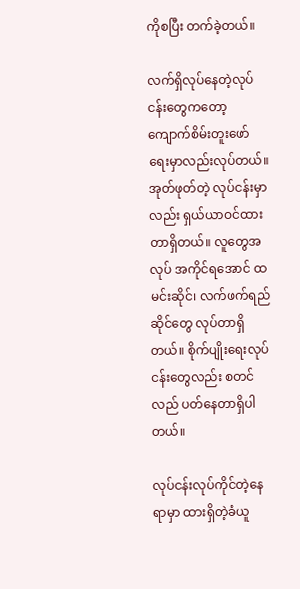ကိုစပြီး တက်ခဲ့တယ်။

လက်ရှိလုပ်နေတဲ့လုပ်ငန်းတွေကတော့ ကျောက်စိမ်းတူးဖော်ရေးမှာလည်းလုပ်တယ်။ အုတ်ဖုတ်တဲ့ လုပ်ငန်းမှာလည်း ရှယ်ယာဝင်ထားတာရှိတယ်။ လူတွေအလုပ် အကိုင်ရအောင် ထမင်းဆိုင်၊ လက်ဖက်ရည်ဆိုင်တွေ လုပ်တာရှိတယ်။ စိုက်ပျိုးရေးလုပ်ငန်းတွေလည်း စတင်လည် ပတ်နေတာရှိပါတယ်။

လုပ်ငန်းလုပ်ကိုင်တဲ့နေရာမှာ ထားရှိတဲ့ခံယူ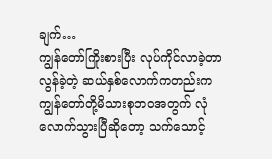ချက်…
ကျွန်တော်ကြိုးစားပြီး လုပ်ကိုင်လာခဲ့တာ လွန်ခဲ့တဲ့ ဆယ်နှစ်လောက်ကတည်းက ကျွန်တော်တို့မိသားစုဘဝအတွက် လုံလောက်သွားပြီဆိုတော့ သက်သောင့်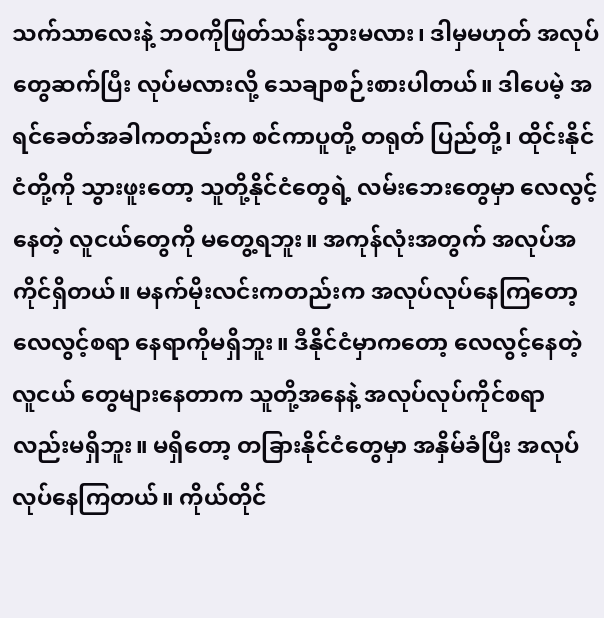သက်သာလေးနဲ့ ဘဝကိုဖြတ်သန်းသွားမလား၊ ဒါမှမဟုတ် အလုပ် တွေဆက်ပြီး လုပ်မလားလို့ သေချာစဉ်းစားပါတယ်။ ဒါပေမဲ့ အရင်ခေတ်အခါကတည်းက စင်ကာပူတို့ တရုတ် ပြည်တို့၊ ထိုင်းနိုင်ငံတို့ကို သွားဖူးတော့ သူတို့နိုင်ငံတွေရဲ့ လမ်းဘေးတွေမှာ လေလွင့်နေတဲ့ လူငယ်တွေကို မတွေ့ရဘူး။ အကုန်လုံးအတွက် အလုပ်အကိုင်ရှိတယ်။ မနက်မိုးလင်းကတည်းက အလုပ်လုပ်နေကြတော့ လေလွင့်စရာ နေရာကိုမရှိဘူး။ ဒီနိုင်ငံမှာကတော့ လေလွင့်နေတဲ့လူငယ် တွေများနေတာက သူတို့အနေနဲ့ အလုပ်လုပ်ကိုင်စရာ လည်းမရှိဘူး။ မရှိတော့ တခြားနိုင်ငံတွေမှာ အနှိမ်ခံပြီး အလုပ်လုပ်နေကြတယ်။ ကိုယ်တိုင်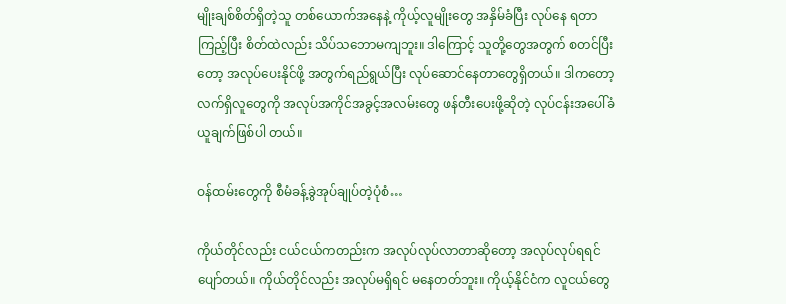မျိုးချစ်စိတ်ရှိတဲ့သူ တစ်ယောက်အနေနဲ့ ကိုယ့်လူမျိုးတွေ အနှိမ်ခံပြီး လုပ်နေ ရတာကြည့်ပြီး စိတ်ထဲလည်း သိပ်သဘောမကျဘူး။ ဒါကြောင့် သူတို့တွေအတွက် စတင်ပြီးတော့ အလုပ်ပေးနိုင်ဖို့ အတွက်ရည်ရွယ်ပြီး လုပ်ဆောင်နေတာတွေရှိတယ်။ ဒါကတော့ လက်ရှိလူတွေကို အလုပ်အကိုင်အခွင့်အလမ်းတွေ ဖန်တီးပေးဖို့ဆိုတဲ့ လုပ်ငန်းအပေါ်ခံယူချက်ဖြစ်ပါ တယ်။

ဝန်ထမ်းတွေကို စီမံခန့်ခွဲအုပ်ချုပ်တဲ့ပုံစံ…

ကိုယ်တိုင်လည်း ငယ်ငယ်ကတည်းက အလုပ်လုပ်လာတာဆိုတော့ အလုပ်လုပ်ရရင် ပျော်တယ်။ ကိုယ်တိုင်လည်း အလုပ်မရှိရင် မနေတတ်ဘူး။ ကိုယ့်နိုင်ငံက လူငယ်တွေ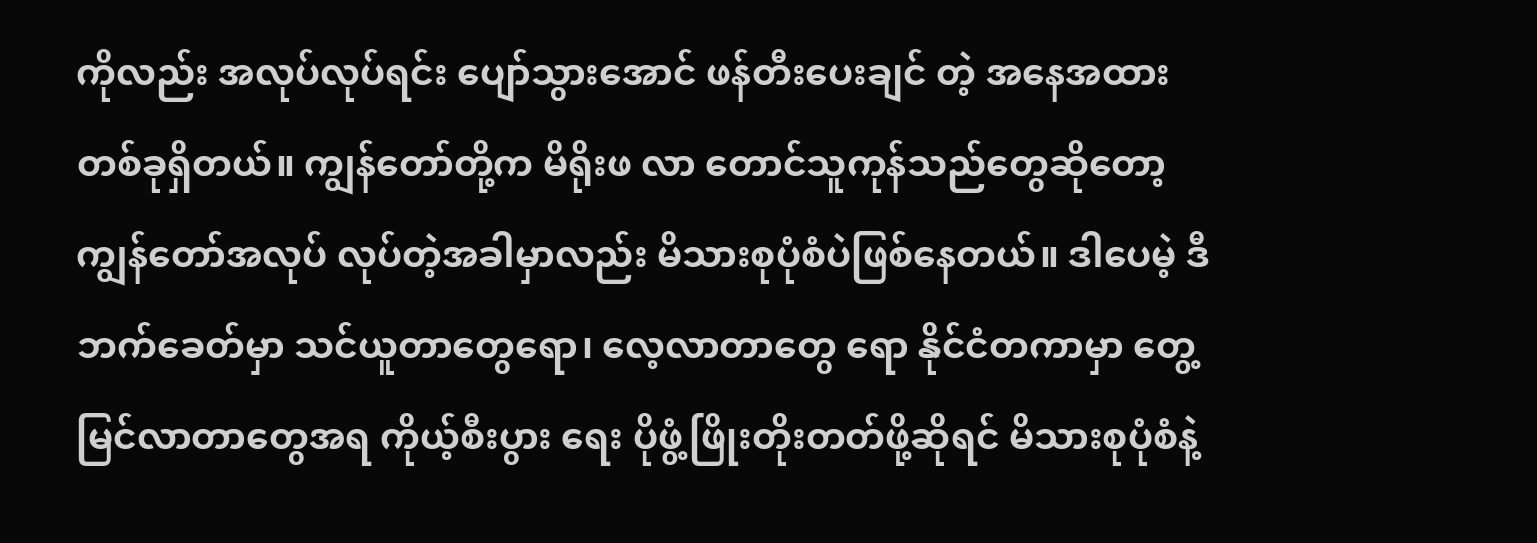ကိုလည်း အလုပ်လုပ်ရင်း ပျော်သွားအောင် ဖန်တီးပေးချင် တဲ့ အနေအထားတစ်ခုရှိတယ်။ ကျွန်တော်တို့က မိရိုးဖ လာ တောင်သူကုန်သည်တွေဆိုတော့ ကျွန်တော်အလုပ် လုပ်တဲ့အခါမှာလည်း မိသားစုပုံစံပဲဖြစ်နေတယ်။ ဒါပေမဲ့ ဒီဘက်ခေတ်မှာ သင်ယူတာတွေရော၊ လေ့လာတာတွေ ရော နိုင်ငံတကာမှာ တွေ့မြင်လာတာတွေအရ ကိုယ့်စီးပွား ရေး ပိုဖွံ့ဖြိုးတိုးတတ်ဖို့ဆိုရင် မိသားစုပုံစံနဲ့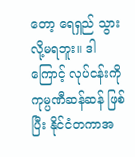တော့ ရေရှည် သွားလို့မရဘူး။ ဒါကြောင့် လုပ်ငန်းကို ကုမ္ပဏီဆန်ဆန် ဖြစ်ပြီး နိုင်ငံတကာအ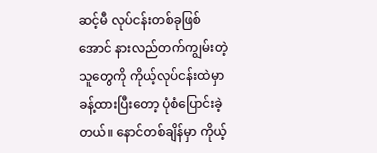ဆင့်မီ လုပ်ငန်းတစ်ခုဖြစ်အောင် နားလည်တက်ကျွမ်းတဲ့သူတွေကို ကိုယ့်လုပ်ငန်းထဲမှာ ခန့်ထားပြီးတော့ ပုံစံပြောင်းခဲ့တယ်။ နောင်တစ်ချိန်မှာ ကိုယ့်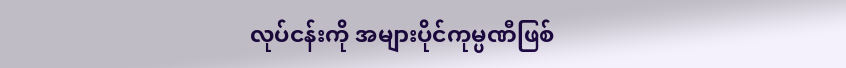လုပ်ငန်းကို အများပိုင်ကုမ္ပဏီဖြစ်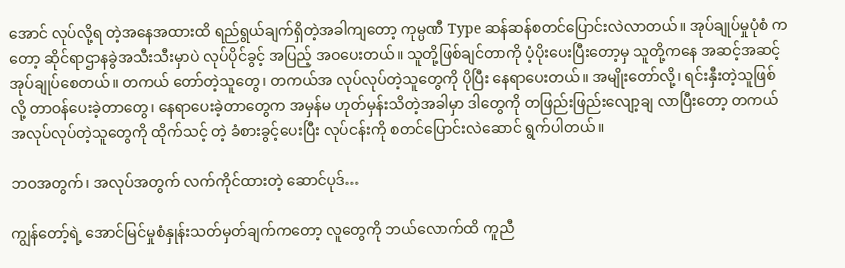အောင် လုပ်လို့ရ တဲ့အနေအထားထိ ရည်ရွယ်ချက်ရှိတဲ့အခါကျတော့ ကုမ္ပဏီ Type ဆန်ဆန်စတင်ပြောင်းလဲလာတယ်။ အုပ်ချုပ်မှုပုံစံ ကတော့ ဆိုင်ရာဌာနခွဲအသီးသီးမှာပဲ လုပ်ပိုင်ခွင့် အပြည့် အဝပေးတယ်။ သူတို့ဖြစ်ချင်တာကို ပံ့ပိုးပေးပြီးတော့မှ သူတို့ကနေ အဆင့်အဆင့် အုပ်ချုပ်စေတယ်။ တကယ် တော်တဲ့သူတွေ၊ တကယ်အ လုပ်လုပ်တဲ့သူတွေကို ပိုပြီး နေရာပေးတယ်။ အမျိုးတော်လို့၊ ရင်းနှီးတဲ့သူဖြစ်လို့ တာဝန်ပေးခဲ့တာတွေ၊ နေရာပေးခဲ့တာတွေက အမှန်မ ဟုတ်မှန်းသိတဲ့အခါမှာ ဒါတွေကို တဖြည်းဖြည်းလျော့ချ လာပြီးတော့ တကယ်အလုပ်လုပ်တဲ့သူတွေကို ထိုက်သင့် တဲ့ ခံစားခွင့်ပေးပြီး လုပ်ငန်းကို စတင်ပြောင်းလဲဆောင် ရွက်ပါတယ်။

ဘဝအတွက်၊ အလုပ်အတွက် လက်ကိုင်ထားတဲ့ ဆောင်ပုဒ်…

ကျွန်တော့်ရဲ့ အောင်မြင်မှုစံနှုန်းသတ်မှတ်ချက်ကတော့ လူတွေကို ဘယ်လောက်ထိ ကူညီ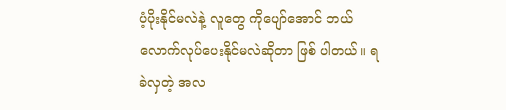ပံ့ပိုးနိုင်မလဲနဲ့ လူတွေ ကိုပျော်အောင် ဘယ်လောက်လုပ်ပေးနိုင်မလဲဆိုတာ ဖြစ် ပါတယ်။ ရခဲလှတဲ့ အလ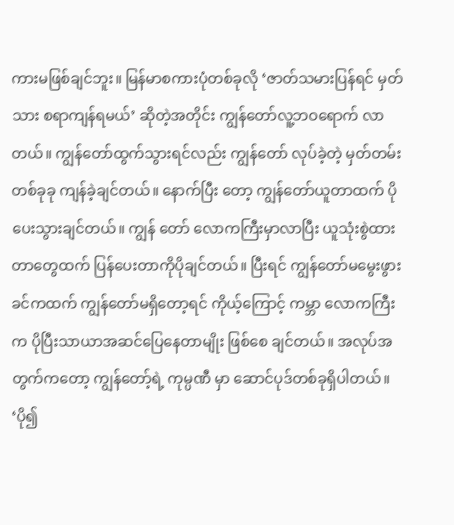ကားမဖြစ်ချင်ဘူး။ မြန်မာစကားပုံတစ်ခုလို ‘ဇာတ်သမားပြန်ရင် မှတ်သား စရာကျန်ရမယ်’ ဆိုတဲ့အတိုင်း ကျွန်တော်လူ့ဘဝရောက် လာ တယ်။ ကျွန်တော်ထွက်သွားရင်လည်း ကျွန်တော် လုပ်ခဲ့တဲ့ မှတ်တမ်းတစ်ခုခု ကျန်ခဲ့ချင်တယ်။ နောက်ပြီး တော့ ကျွန်တော်ယူတာထက် ပိုပေးသွားချင်တယ်။ ကျွန် တော် လောကကြီးမှာလာပြီး ယူသုံးစွဲထားတာတွေထက် ပြန်ပေးတာကိုပိုချင်တယ်။ ပြီးရင် ကျွန်တော်မမွေးဖွား ခင်ကထက် ကျွန်တော်မရှိတော့ရင် ကိုယ့်ကြောင့် ကမ္ဘာ လောကကြီးက ပိုပြီးသာယာအဆင်ပြေနေတာမျိုး ဖြစ်စေ ချင်တယ်။ အလုပ်အတွက်ကတော့ ကျွန်တော့်ရဲ့ ကုမ္ပဏီ မှာ ဆောင်ပုဒ်တစ်ခုရှိပါတယ်။ ‘ပို၍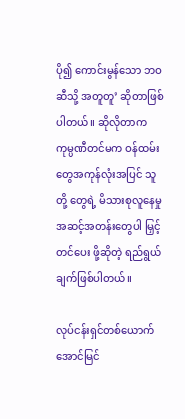ပို၍ ကောင်းမွန်သော ဘဝဆီသို့ အတူတူ’ ဆိုတာဖြစ်ပါတယ်။ ဆိုလိုတာက ကုမ္ပဏီတင်မက ဝန်ထမ်းတွေအကုန်လုံးအပြင် သူတို့ တွေရဲ့ မိသားစုလူနေမှုအဆင့်အတန်းတွေပါ မြှင့်တင်ပေး ဖို့ဆိုတဲ့ ရည်ရွယ်ချက်ဖြစ်ပါတယ်။

လုပ်ငန်းရှင်တစ်ယောက် အောင်မြင်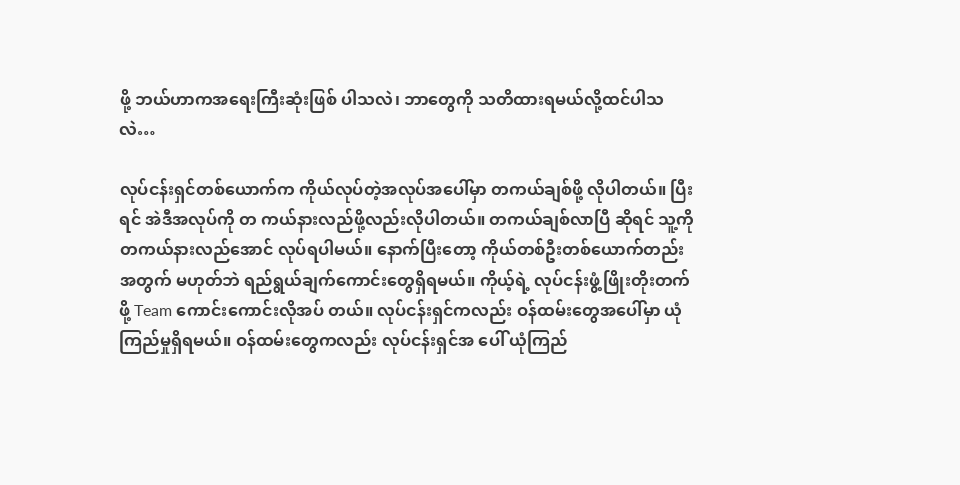ဖို့ ဘယ်ဟာကအရေးကြီးဆုံးဖြစ် ပါသလဲ၊ ဘာတွေကို သတိထားရမယ်လို့ထင်ပါသလဲ…

လုပ်ငန်းရှင်တစ်ယောက်က ကိုယ်လုပ်တဲ့အလုပ်အပေါ်မှာ တကယ်ချစ်ဖို့ လိုပါတယ်။ ပြီးရင် အဲဒီအလုပ်ကို တ ကယ်နားလည်ဖို့လည်းလိုပါတယ်။ တကယ်ချစ်လာပြီ ဆိုရင် သူ့ကို တကယ်နားလည်အောင် လုပ်ရပါမယ်။ နောက်ပြီးတော့ ကိုယ်တစ်ဦးတစ်ယောက်တည်းအတွက် မဟုတ်ဘဲ ရည်ရွယ်ချက်ကောင်းတွေရှိရမယ်။ ကိုယ့်ရဲ့ လုပ်ငန်းဖွံ့ဖြိုးတိုးတက်ဖို့ Team ကောင်းကောင်းလိုအပ် တယ်။ လုပ်ငန်းရှင်ကလည်း ဝန်ထမ်းတွေအပေါ်မှာ ယုံ ကြည်မှုရှိရမယ်။ ဝန်ထမ်းတွေကလည်း လုပ်ငန်းရှင်အ ပေါ် ယုံကြည်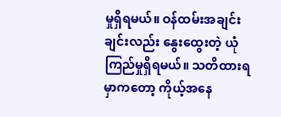မှုရှိရမယ်။ ဝန်ထမ်းအချင်းချင်းလည်း နွေးထွေးတဲ့ ယုံကြည်မှုရှိရမယ်။ သတိထားရမှာကတော့ ကိုယ့်အနေ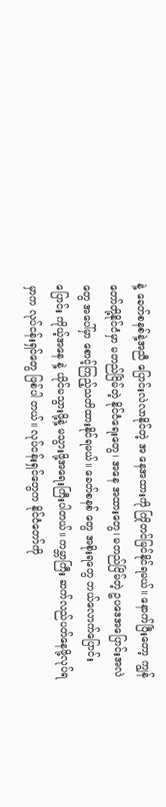နဲ့ ခေတ်စနစ်နဲ့အညီ ပြောင်းလဲလာနိုင်တဲ့ အ နေအထားကို ကြိုတင်မြင်နိုင်ရမယ်။ နောက်ပြီးတော့ ကျွန်တော်တို့နိုင်ငံမှာ မတည်ငြိမ်တဲ့ နိုင်ငံရေးတွေ၊ အနေ အထားတွေ၊ မတည်ငြိမ်တဲ့ ဥပဒေအပြောင်းအလဲတွေ အပေါ်မှာ စောင့်ကြည့်သတိထားနိုင်ရမယ်။ ခေတ်စနစ် တွေ အစိုးရတွေ ဘယ်လောက်ပြောင်းပြောင်း ကိုယ့်အနေ နဲ့ ယိုင်မသွားဖို့နဲ့ မသွားဖို့အရေးကြီးပါတယ်။ ကမ္ဘာကြီး ဆက်လည်ပတ်နေဖို့လုပ်ရမှာက လုပ်ငန်းရှင်တွေ ဖြစ်ပါ တယ်။ လုပ်ငန်းရှင်တွေက နိုင်ငံတော်ကို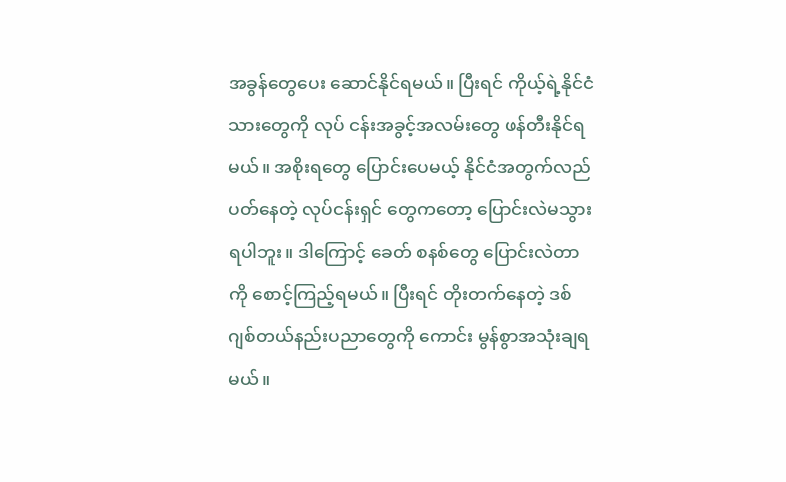အခွန်တွေပေး ဆောင်နိုင်ရမယ်။ ပြီးရင် ကိုယ့်ရဲ့နိုင်ငံသားတွေကို လုပ် ငန်းအခွင့်အလမ်းတွေ ဖန်တီးနိုင်ရမယ်။ အစိုးရတွေ ပြောင်းပေမယ့် နိုင်ငံအတွက်လည်ပတ်နေတဲ့ လုပ်ငန်းရှင် တွေကတော့ ပြောင်းလဲမသွားရပါဘူး။ ဒါကြောင့် ခေတ် စနစ်တွေ ပြောင်းလဲတာကို စောင့်ကြည့်ရမယ်။ ပြီးရင် တိုးတက်နေတဲ့ ဒစ်ဂျစ်တယ်နည်းပညာတွေကို ကောင်း မွန်စွာအသုံးချရမယ်။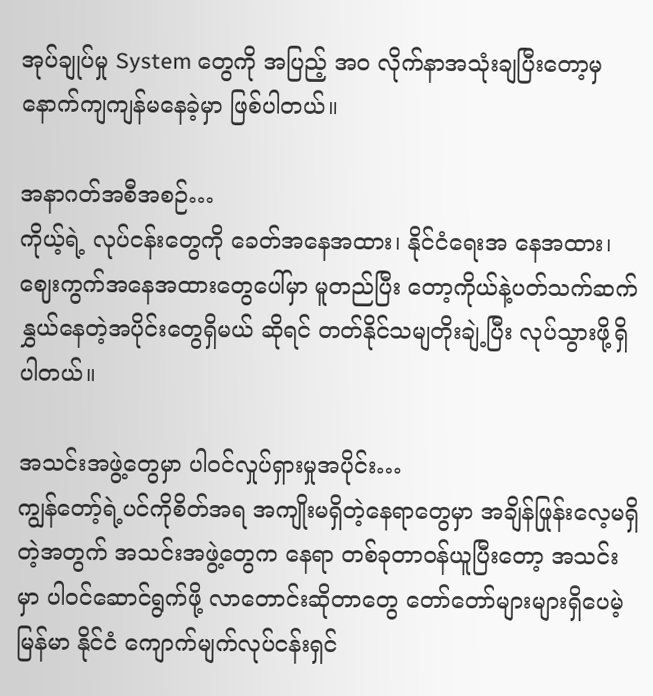အုပ်ချုပ်မှု System တွေကို အပြည့် အ၀ လိုက်နာအသုံးချပြီးတော့မှ နောက်ကျကျန်မနေခဲ့မှာ ဖြစ်ပါတယ်။

အနာဂတ်အစီအစဉ်…
ကိုယ့်ရဲ့ လုပ်ငန်းတွေကို ခေတ်အနေအထား၊ နိုင်ငံရေးအ နေအထား၊ ဈေးကွက်အနေအထားတွေပေါ်မှာ မူတည်ပြီး တော့ကိုယ်နဲ့ပတ်သက်ဆက်နွှယ်နေတဲ့အပိုင်းတွေရှိမယ် ဆိုရင် တတ်နိုင်သမျတိုးချဲ့ပြီး လုပ်သွားဖို့ရှိပါတယ်။

အသင်းအဖွဲ့တွေမှာ ပါဝင်လှုပ်ရှားမှုအပိုင်း…
ကျွန်တော့်ရဲ့ပင်ကိုစိတ်အရ အကျိုးမရှိတဲ့နေရာတွေမှာ အချိန်ဖြုန်းလေ့မရှိတဲ့အတွက် အသင်းအဖွဲ့တွေက နေရာ တစ်ခုတာဝန်ယူပြီးတော့ အသင်းမှာ ပါဝင်ဆောင်ရွက်ဖို့ လာတောင်းဆိုတာတွေ တော်တော်များများရှိပေမဲ့ မြန်မာ နိုင်ငံ ကျောက်မျက်လုပ်ငန်းရှင်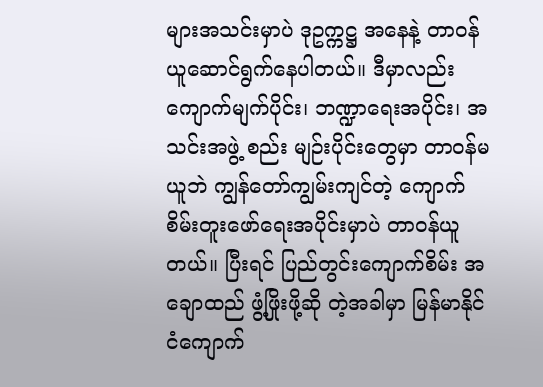များအသင်းမှာပဲ ဒုဥက္ကဋ္ဌ အနေနဲ့ တာဝန်ယူဆောင်ရွက်နေပါတယ်။ ဒီမှာလည်း ကျောက်မျက်ပိုင်း၊ ဘဏ္ဍာရေးအပိုင်း၊ အသင်းအဖွဲ့ စည်း မျဉ်းပိုင်းတွေမှာ တာဝန်မယူဘဲ ကျွန်တော်ကျွမ်းကျင်တဲ့ ကျောက်စိမ်းတူးဖော်ရေးအပိုင်းမှာပဲ တာဝန်ယူတယ်။ ပြီးရင် ပြည်တွင်းကျောက်စိမ်း အချောထည် ဖွံ့ဖြိုးဖို့ဆို တဲ့အခါမှာ မြန်မာနိုင်ငံကျောက်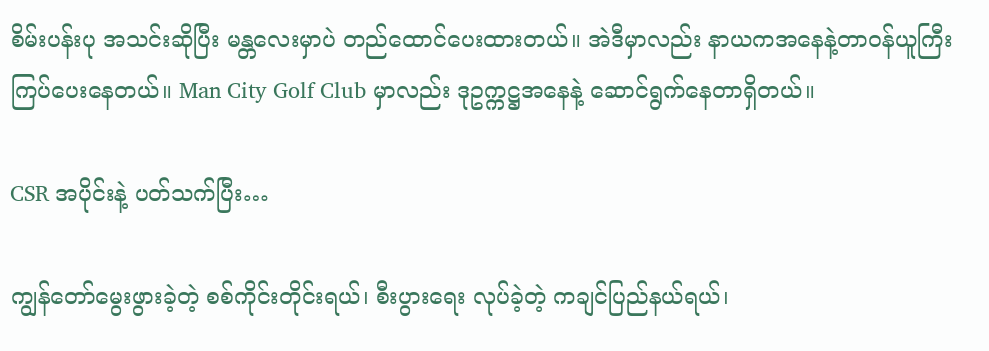စိမ်းပန်းပု အသင်းဆိုပြီး မန္တလေးမှာပဲ တည်ထောင်ပေးထားတယ်။ အဲဒီမှာလည်း နာယကအနေနဲ့တာဝန်ယူကြီး ကြပ်ပေးနေတယ်။ Man City Golf Club မှာလည်း ဒုဥက္ကဋ္ဌအနေနဲ့ ဆောင်ရွက်နေတာရှိတယ်။

CSR အပိုင်းနဲ့ ပတ်သက်ပြီး…

ကျွန်တော်မွေးဖွားခဲ့တဲ့ စစ်ကိုင်းတိုင်းရယ်၊ စီးပွားရေး လုပ်ခဲ့တဲ့ ကချင်ပြည်နယ်ရယ်၊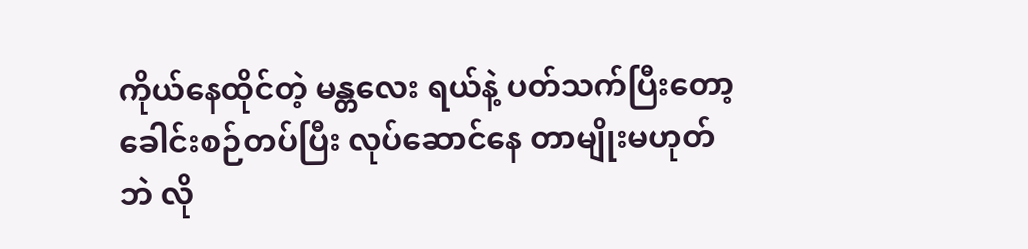ကိုယ်နေထိုင်တဲ့ မန္တလေး ရယ်နဲ့ ပတ်သက်ပြီးတော့ ခေါင်းစဉ်တပ်ပြီး လုပ်ဆောင်နေ တာမျိုးမဟုတ်ဘဲ လို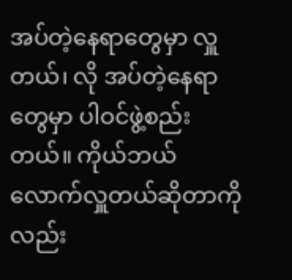အပ်တဲ့နေရာတွေမှာ လှူတယ်၊ လို အပ်တဲ့နေရာတွေမှာ ပါဝင်ဖွဲ့စည်းတယ်။ ကိုယ်ဘယ် လောက်လှူတယ်ဆိုတာကိုလည်း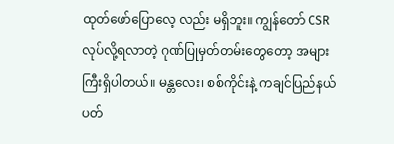ထုတ်ဖော်ပြောလေ့ လည်း မရှိဘူး။ ကျွန်တော် CSR လုပ်လို့ရလာတဲ့ ဂုဏ်ပြုမှတ်တမ်းတွေတော့ အများကြီးရှိပါတယ်။ မန္တလေး၊ စစ်ကိုင်းနဲ့ ကချင်ပြည်နယ် ပတ်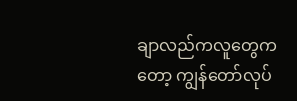ချာလည်ကလူတွေကတော့ ကျွန်တော်လုပ်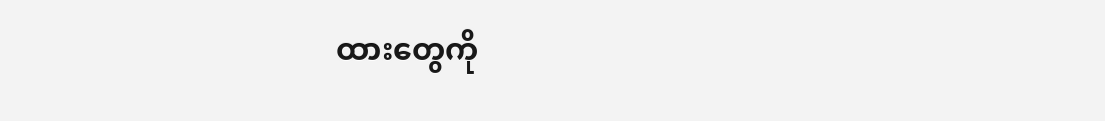ထားတွေကို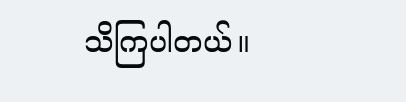သိကြပါတယ်။